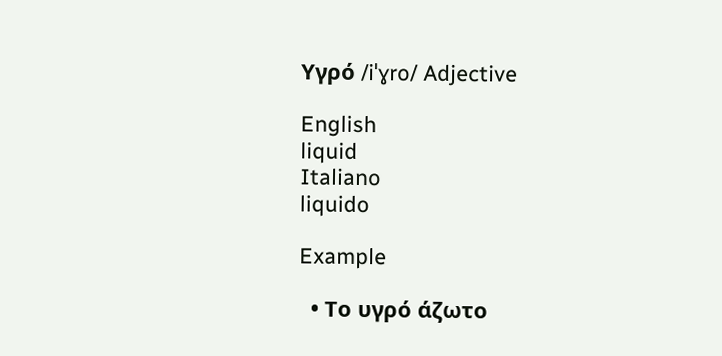Υγρό /iˈɣro/ Adjective

English
liquid
Italiano
liquido

Example

  • Το υγρό άζωτο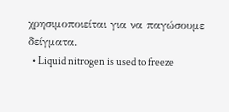χρησιμοποιείται για να παγώσουμε δείγματα.
  • Liquid nitrogen is used to freeze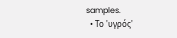samples.
  • Το 'υγρός'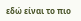εδώ είναι το πιο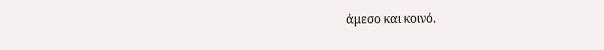άμεσο και κοινό.